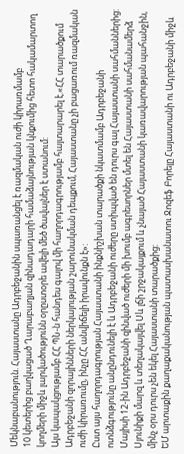Մեկնաբանություն. Հայաստանը Ադրբեջանին սպառանցել է ռազմական ուժի կիրառմամբ
10 կետերից բաղկացած Ղարաբաղյան զինադադարի համաձայնության կնքումից հետո հակամարտող կողմերի միջև լարվածությունն օրըստօրե ավելի մեծ ծավալներ է ստանում:
Այս կապակցությամբ ՀՀ ՊՆ-ն հանդես գալով մի հաղորդագրությամբ հայտարարել է.«ՀՀ տարածքում Ադրբեջանի զորայինների ներկայության շարունակման դեպքում, Հայաստանը չի բացառում ռազմական ուժի կիրառումը, ինչը ՀՀ անվիճելի իրավունքն է»:
Ըստ այս հաղորդագրության Հայաստանի ինքնիշխան տարածքի նկատմամբ Ադրբեջանի ոտնձգությունը անընդունելի է և Ադրբեջանի ուժերը ստիպված են դուրս գալ Հայաստանի սահմաններից:
Մայիսի 12-ին Ադրբեջանի զինված ուժերի մի խումբ ագրեսորներ մտել են Հայաստանի սահմանամերձ Սյունիքի մարզ և տեղակայվել Սև լճի շրջակայքում և չնայած Հայաստանի կառավարության պահանջին, մինչ օրս դուրս չեն եկել Հայաստանի տարածքից:
ԵՄ արտաքին քաղաքականության պատասխանատու Ջոզեֆ Բորելը Հայաստանի ու Ադրբեջանի միջև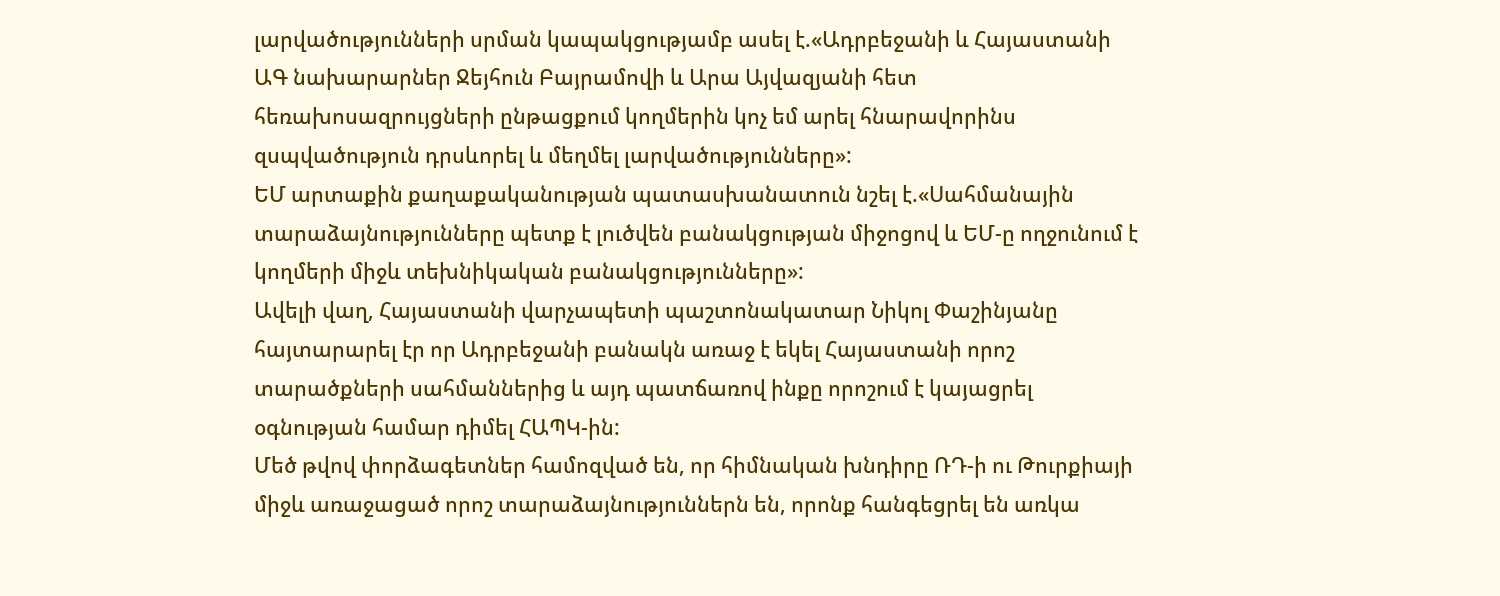լարվածությունների սրման կապակցությամբ ասել է.«Ադրբեջանի և Հայաստանի ԱԳ նախարարներ Ջեյհուն Բայրամովի և Արա Այվազյանի հետ հեռախոսազրույցների ընթացքում կողմերին կոչ եմ արել հնարավորինս զսպվածություն դրսևորել և մեղմել լարվածությունները»:
ԵՄ արտաքին քաղաքականության պատասխանատուն նշել է.«Սահմանային տարաձայնությունները պետք է լուծվեն բանակցության միջոցով և ԵՄ-ը ողջունում է կողմերի միջև տեխնիկական բանակցությունները»:
Ավելի վաղ, Հայաստանի վարչապետի պաշտոնակատար Նիկոլ Փաշինյանը հայտարարել էր որ Ադրբեջանի բանակն առաջ է եկել Հայաստանի որոշ տարածքների սահմաններից և այդ պատճառով ինքը որոշում է կայացրել օգնության համար դիմել ՀԱՊԿ-ին:
Մեծ թվով փորձագետներ համոզված են, որ հիմնական խնդիրը ՌԴ-ի ու Թուրքիայի միջև առաջացած որոշ տարաձայնություններն են, որոնք հանգեցրել են առկա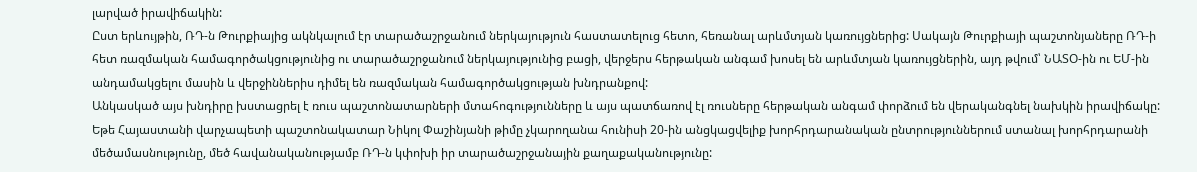լարված իրավիճակին:
Ըստ երևույթին, ՌԴ-ն Թուրքիայից ակնկալում էր տարածաշրջանում ներկայություն հաստատելուց հետո, հեռանալ արևմտյան կառույցներից: Սակայն Թուրքիայի պաշտոնյաները ՌԴ-ի հետ ռազմական համագործակցությունից ու տարածաշրջանում ներկայությունից բացի, վերջերս հերթական անգամ խոսել են արևմտյան կառույցներին, այդ թվում՝ ՆԱՏՕ-ին ու ԵՄ-ին անդամակցելու մասին և վերջիններիս դիմել են ռազմական համագործակցության խնդրանքով:
Անկասկած այս խնդիրը խստացրել է ռուս պաշտոնատարների մտահոգությունները և այս պատճառով էլ ռուսները հերթական անգամ փորձում են վերականգնել նախկին իրավիճակը: Եթե Հայաստանի վարչապետի պաշտոնակատար Նիկոլ Փաշինյանի թիմը չկարողանա հունիսի 20-ին անցկացվելիք խորհրդարանական ընտրություններում ստանալ խորհրդարանի մեծամասնությունը, մեծ հավանականությամբ ՌԴ-ն կփոխի իր տարածաշրջանային քաղաքականությունը: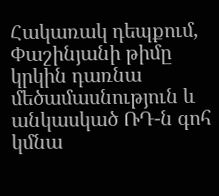Հակառակ դեպքում, Փաշինյանի թիմը կրկին դառնա մեծամասնություն և անկասկած ՌԴ-ն գոհ կմնա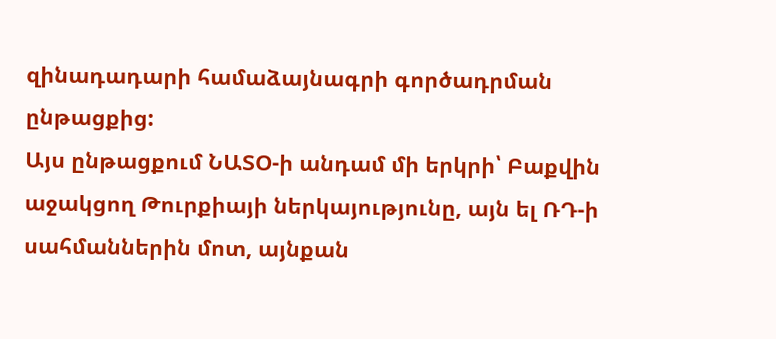զինադադարի համաձայնագրի գործադրման ընթացքից:
Այս ընթացքում ՆԱՏՕ-ի անդամ մի երկրի՝ Բաքվին աջակցող Թուրքիայի ներկայությունը, այն ել ՌԴ-ի սահմաններին մոտ, այնքան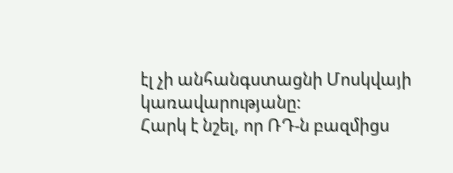էլ չի անհանգստացնի Մոսկվայի կառավարությանը:
Հարկ է նշել, որ ՌԴ-ն բազմիցս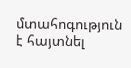մտահոգություն է հայտնել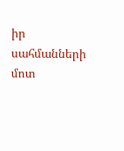իր սահմանների մոտ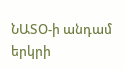ՆԱՏՕ-ի անդամ երկրի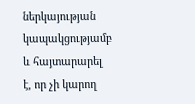ներկայության կապակցությամբ և հայտարարել է, որ չի կարող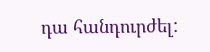դա հանդուրժել: